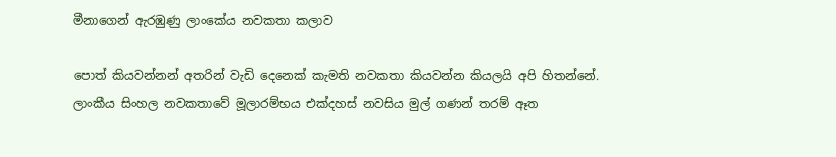මීනාගෙන් ඇරඹුණු ලාංකේය නවකතා කලාව

පොත් කියවන්නන් අතරින් වැඩි දෙනෙක් කැමති නවකතා කියවන්න කියලයි අපි හිතන්නේ. ලාංකීය සිංහල නවකතාවේ මූලාරම්භය එක්දහස් නවසිය මුල් ගණන් තරම් ඈත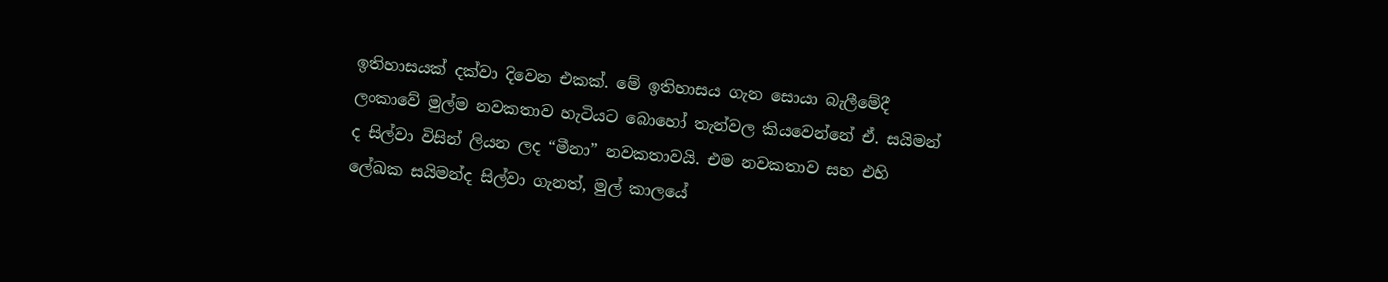ඉතිහාසයක් දක්වා දිවෙන එකක්. මේ ඉතිහාසය ගැන සොයා බැලීමේදී ලංකාවේ මුල්ම නවකතාව හැටියට බොහෝ තැන්වල කියවෙන්නේ ඒ. සයිමන් ද සිල්වා විසින් ලියන ලද “මීනා” නවකතාවයි. එම නවකතාව සහ එහි ලේඛක සයිමන්ද සිල්වා ගැනත්, මුල් කාලයේ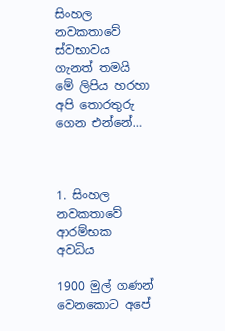සිංහල නවකතාවේ ස්වභාවය ගැනත් තමයි මේ ලිපිය හරහා අපි තොරතුරු ගෙන එන්නේ…



1. සිංහල නවකතාවේ ආරම්භක අවධිය

1900 මුල් ගණන් වෙනකොට අපේ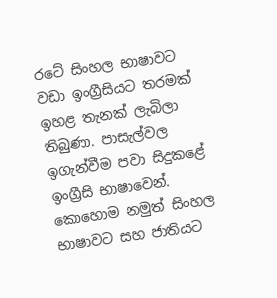රටේ සිංහල භාෂාවට වඩා ඉංග්‍රීසියට තරමක් ඉහළ තැනක් ලැබිලා තිබුණා. පාසැල්වල ඉගැන්වීම පවා සිදුකළේ ඉංග්‍රීසි භාෂාවෙන්. කොහොම නමුත් සිංහල භාෂාවට සහ ජාතියට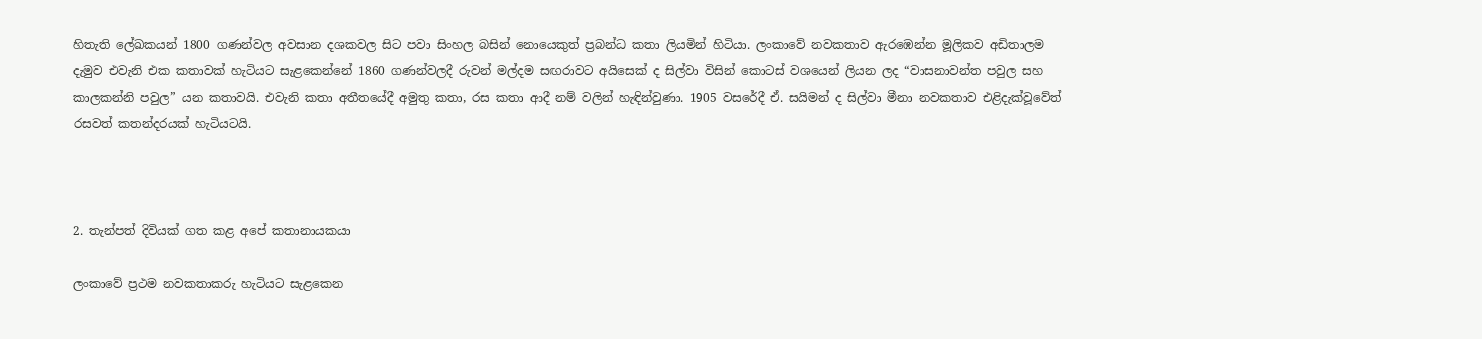හිතැති ලේඛකයන් 1800 ගණන්වල අවසාන දශකවල සිට පවා සිංහල බසින් නොයෙකුත් ප්‍රබන්ධ කතා ලියමින් හිටියා. ලංකාවේ නවකතාව ඇරඹෙන්න මූලිකව අඩිතාලම දැමුව එවැනි එක කතාවක් හැටියට සැළකෙන්නේ 1860 ගණන්වලදී රුවන් මල්දම සඟරාවට අයිසෙක් ද සිල්වා විසින් කොටස් වශයෙන් ලියන ලද “වාසනාවන්ත පවුල සහ කාලකන්නි පවුල” යන කතාවයි. එවැනි කතා අතීතයේදී අමුතු කතා, රස කතා ආදී නම් වලින් හැඳින්වුණා. 1905 වසරේදී ඒ. සයිමන් ද සිල්වා මීනා නවකතාව එළිදැක්වූවේත් රසවත් කතන්දරයක් හැටියටයි.



2. තැන්පත් දිවියක් ගත කළ අපේ කතානායකයා

ලංකාවේ ප්‍රථම නවකතාකරු හැටියට සැළකෙන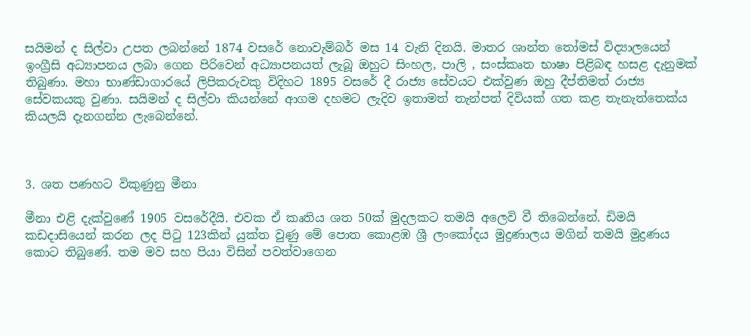සයිමන් ද සිල්වා උපත ලබන්නේ 1874 වසරේ නොවැම්බර් මස 14 වැනි දිනයි. මාතර ශාන්ත තෝමස් විද්‍යාලයෙන් ඉංග්‍රීසි අධ්‍යාපනය ලබා ගෙන පිරිවෙන් අධ්‍යාපනයත් ලැබූ ඔහුට සිංහල, පාලි , සංස්කෘත භාෂා පිළිබඳ හසළ දැනුමක් තිබුණා. මහා භාණ්ඩාගාරයේ ලිපිකරුවකු විදිහට 1895 වසරේ දී රාජ්‍ය සේවයට එක්වුණ ඔහු දීප්තිමත් රාජ්‍ය සේවකයකු වුණා. සයිමන් ද සිල්වා කියන්නේ ආගම දහමට ලැදිව ඉතාමත් තැන්පත් දිවියක් ගත කළ තැනැත්තෙක්ය කියලයි දැනගන්න ලැබෙන්නේ.



3. ශත පණහට විකුණුනු මීනා

මීනා එළි දැක්වුණේ 1905 වසරේදීයි. එවක ඒ කෘතිය ශත 50ක් මුදලකට තමයි අලෙවි වී තිබෙන්නේ. ඩිමයි කඩදාසියෙන් කරන ලද පිටු 123කින් යුක්ත වුණු මේ පොත කොළඹ ශ්‍රී ලංකෝදය මුද්‍රණාලය මගින් තමයි මුද්‍රණය කොට තිබුණේ. තම මව සහ පියා විසින් පවත්වාගෙන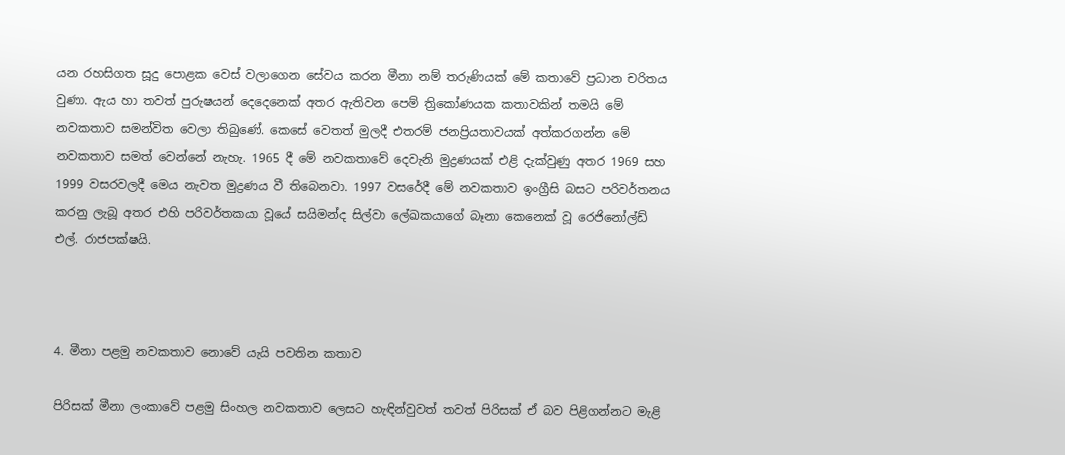යන රහසිගත සූදු පොළක වෙස් වලාගෙන සේවය කරන මීනා නම් තරුණියක් මේ කතාවේ ප්‍රධාන චරිතය වුණා. ඇය හා තවත් පුරුෂයන් දෙදෙනෙක් අතර ඇතිවන පෙම් ත්‍රිකෝණයක කතාවකින් තමයි මේ නවකතාව සමන්විත වෙලා තිබුණේ. කෙසේ වෙතත් මුලදී එතරම් ජනප්‍රියතාවයක් අත්කරගන්න මේ නවකතාව සමත් වෙන්නේ නැහැ. 1965 දී මේ නවකතාවේ දෙවැනි මුද්‍රණයක් එළි දැක්වුණු අතර 1969 සහ 1999 වසරවලදී මෙය නැවත මුද්‍රණය වී තිබෙනවා. 1997 වසරේදී මේ නවකතාව ඉංග්‍රීසි බසට පරිවර්තනය කරනු ලැබූ අතර එහි පරිවර්තකයා වූයේ සයිමන්ද සිල්වා ලේඛකයාගේ බෑනා කෙනෙක් වූ රෙජිනෝල්ඩ් එල්. රාජපක්ෂයි.



4. මීනා පළමු නවකතාව නොවේ යැයි පවතින කතාව

පිරිසක් මීනා ලංකාවේ පළමු සිංහල නවකතාව ලෙසට හැඳින්වුවත් තවත් පිරිසක් ඒ බව පිළිගන්නට මැළි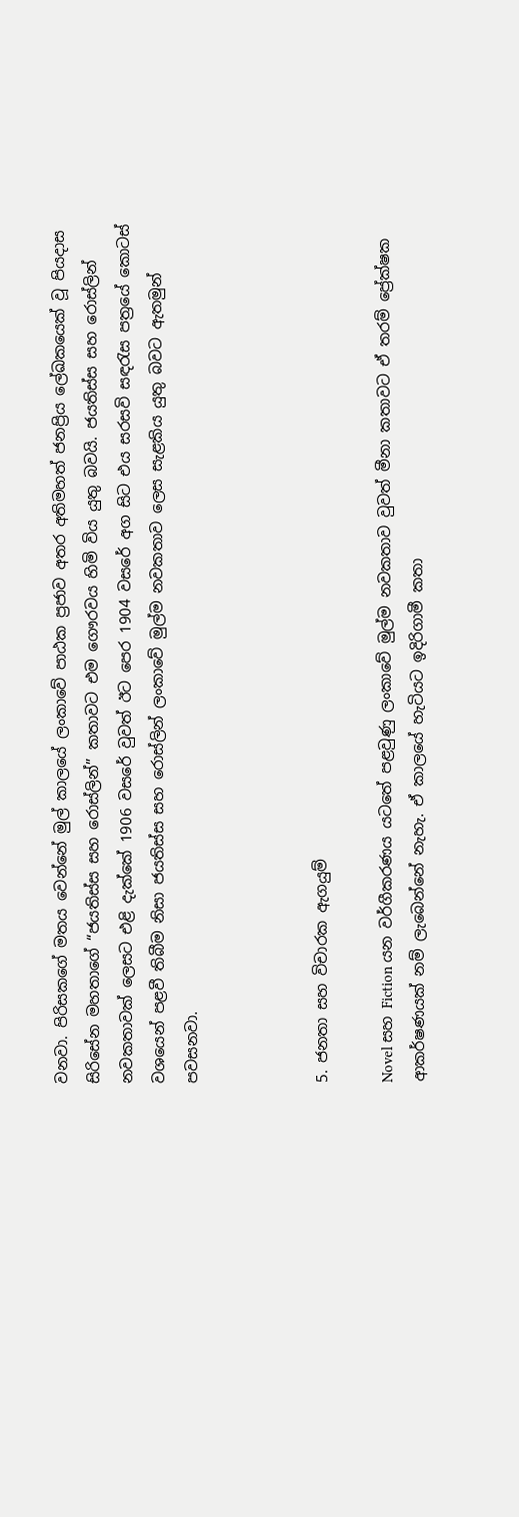වනවා. පිරිසකගේ මතය වෙන්නේ මුල් කාලයේ ලංකාවේ පාඨක ප්‍රජාව අතර අතිමහත් ජනප්‍රිය ලේඛකයෙක් වූ පියදාස සිරිසේන මහතාගේ “ජයතිස්ස සහ රොස්ලින්” කතාවට එම ගෞරවය හිමි විය යුතු බවයි. ජයතිස්ස සහ රොස්ලින් නවකතාවක් ලෙසට එළි දැක්කේ 1906 වසරේ වුවත් ඊට පෙර 1904 වසරේ අග සිට එය සරසවි සඳරැස පත්‍රයේ කොටස් වශයෙන් පළවී තිබීම නිසා ජයතිස්ස සහ රොස්ලින් ලංකාවේ මුල්ම නවකතාව ලෙස සැළකිය යුතු බවට ඇතමුන් පවසනවා.



5. ජනතා සහ විචාරක ඇගයුම්

Novel සහ Fiction යන වර්ගීකරණය යටතේ පළවුණු ලංකාවේ මුල්ම නවකතාව වුවත් මීනා කතාවට ඒ තරම් ප්‍රේක්ෂක ආකර්ෂණයක් නම් ලැබෙන්නේ නැහැ. ඒ කාලයේ හැටියට ඉදිරිගාමී කතා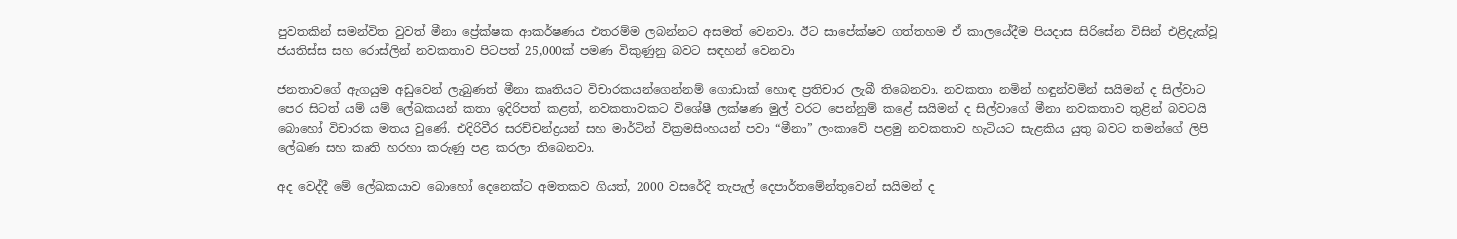පුවතකින් සමන්විත වුවත් මීනා ප්‍රේක්ෂක ආකර්ෂණය එතරම්ම ලබන්නට අසමත් වෙනවා. ඊට සාපේක්ෂව ගත්තහම ඒ කාලයේදීම පියදාස සිරිසේන විසින් එළිදැක්වූ ජයතිස්ස සහ රොස්ලින් නවකතාව පිටපත් 25,000ක් පමණ විකුණුනු බවට සඳහන් වෙනවා

ජනතාවගේ ඇගයුම අඩුවෙන් ලැබුණත් මීනා කෘතියට විචාරකයන්ගෙන්නම් ගොඩාක් හොඳ ප්‍රතිචාර ලැබී තිබෙනවා. නවකතා නමින් හඳුන්වමින් සයිමන් ද සිල්වාට පෙර සිටත් යම් යම් ලේඛකයන් කතා ඉදිරිපත් කළත්, නවකතාවකට විශේෂී ලක්ෂණ මුල් වරට පෙන්නුම් කළේ සයිමන් ද සිල්වාගේ මීනා නවකතාව තුළින් බවටයි බොහෝ විචාරක මතය වුණේ. එදිරිවීර සරච්චන්ද්‍රයන් සහ මාර්ටින් වික්‍රමසිංහයන් පවා “මීනා” ලංකාවේ පළමු නවකතාව හැටියට සැළකිය යුතු බවට තමන්ගේ ලිපි ලේඛණ සහ කෘති හරහා කරුණු පළ කරලා තිබෙනවා.

අද වෙද්දී මේ ලේඛකයාව බොහෝ දෙනෙක්ට අමතකව ගියත්, 2000 වසරේදි තැපැල් දෙපාර්තමේන්තුවෙන් සයිමන් ද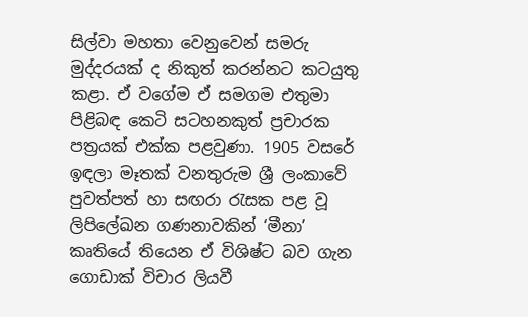සිල්වා මහතා වෙනුවෙන් සමරු මුද්දරයක් ද නිකුත් කරන්නට කටයුතු කළා. ඒ වගේම ඒ සමගම එතුමා පිළිබඳ කෙටි සටහනකුත් ප්‍රචාරක පත්‍රයක් එක්ක පළවුණා. 1905 වසරේ ඉඳලා මෑතක් වනතුරුම ශ්‍රී ලංකාවේ පුවත්පත් හා සඟරා රැසක පළ වූ ලිපිලේඛන ගණනාවකින් ‘මීනා’ කෘතියේ තියෙන ඒ විශිෂ්ට බව ගැන ගොඩාක් විචාර ලියවී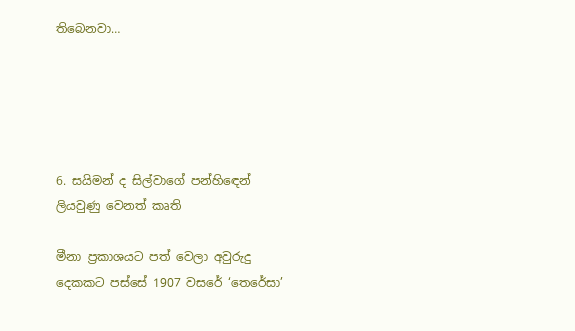තිබෙනවා…





6. සයිමන් ද සිල්වාගේ පන්හිඳෙන් ලියවුණු වෙනත් කෘති

මීනා ප්‍රකාශයට පත් වෙලා අවුරුදු දෙකකට පස්සේ 1907 වසරේ ‘තෙරේසා’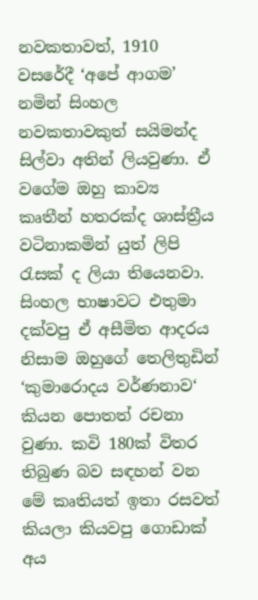නවකතාවත්, 1910 වසරේදී ‘අපේ ආගම’ නමින් සිංහල නවකතාවකුත් සයිමන්ද සිල්වා අතින් ලියවුණා. ඒ වගේම ඔහු කාව්‍ය කෘතීන් හතරක්ද ශාස්ත්‍රීය වටිනාකමින් යුත් ලිපි රැසක් ද ලියා තියෙනවා. සිංහල භාෂාවට එතුමා දක්වපු ඒ අසීමිත ආදරය නිසාම ඔහුගේ තෙලිතුඩින් ‘කුමාරොදය වර්ණනාව‘ කියන පොතත් රචනා වුණා. කවි 180ක් විතර තිබුණ බව සඳහන් වන මේ කෘතියත් ඉතා රසවත් කියලා කියවපු ගොඩාක් අය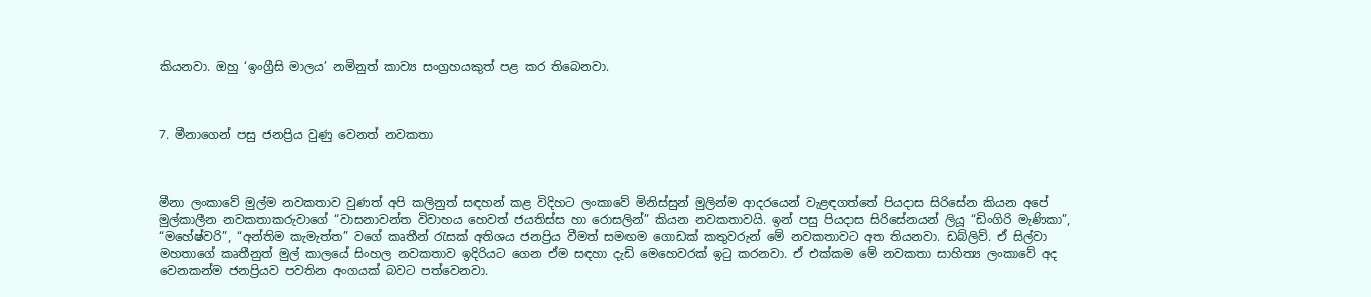කියනවා. ඔහු ‘ඉංග්‍රීසි මාලය’ නමිනුත් කාව්‍ය සංග්‍රහයකුත් පළ කර තිබෙනවා.



7. මීනාගෙන් පසු ජනප්‍රිය වුණු වෙනත් නවකතා



මීනා ලංකාවේ මුල්ම නවකතාව වුණත් අපි කලිනුත් සඳහන් කළ විදිහට ලංකාවේ මිනිස්සුන් මුලින්ම ආදරයෙන් වැළඳගත්තේ පියදාස සිරිසේන කියන අපේ මුල්කාලීන නවකතාකරුවාගේ “වාසනාවන්ත විවාහය හෙවත් ජයතිස්ස හා රොසලින්” කියන නවකතාවයි. ඉන් පසු පියදාස සිරිසේනයන් ලියූ “ඩිංගිරි මැණිකා”, “මහේෂ්වරි”, “අන්තිම කැමැත්ත” වගේ කෘතීන් රැසක් අතිශය ජනප්‍රිය වීමත් සමඟම ගොඩක් කතුවරුන් මේ නවකතාවට අත තියනවා. ඩබ්ලිව්. ඒ සිල්වා මහතාගේ කෘතීනුත් මුල් කාලයේ සිංහල නවකතාව ඉදිරියට ගෙන ඒම සඳහා දැඩි මෙහෙවරක් ඉටු කරනවා. ඒ එක්කම මේ නවකතා සාහිත්‍ය ලංකාවේ අද වෙනකන්ම ජනප්‍රියව පවතින අංගයක් බවට පත්වෙනවා.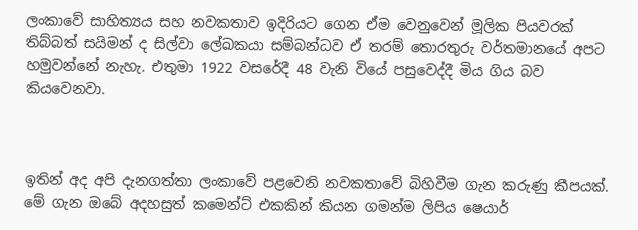ලංකාවේ සාහිත්‍යය සහ නවකතාව ඉදිරියට ගෙන ඒම වෙනුවෙන් මූලික පියවරක් තිබ්බත් සයිමන් ද සිල්වා ලේඛකයා සම්බන්ධව ඒ තරම් තොරතුරු වර්තමානයේ අපට හමුවන්නේ නැහැ. එතුමා 1922 වසරේදී 48 වැනි වියේ පසුවෙද්දී මිය ගිය බව කියවෙනවා.



ඉතින් අද අපි දැනගත්තා ලංකාවේ පළවෙනි නවකතාවේ බිහිවීම ගැන කරුණු කීපයක්. මේ ගැන ඔබේ අදහසුත් කමෙන්ට් එකකින් කියන ගමන්ම ලිපිය ෂෙයාර්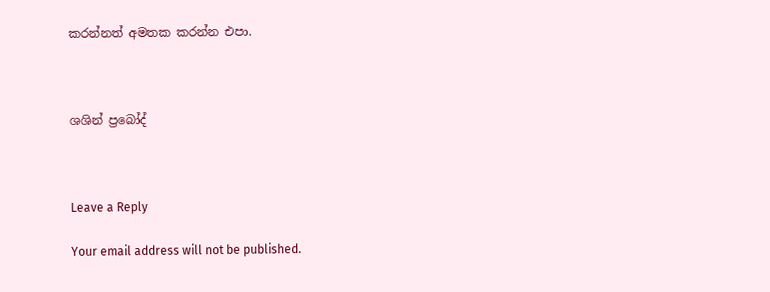කරන්නත් අමතක කරන්න එපා.



ශශින් ප්‍රබෝද්



Leave a Reply

Your email address will not be published.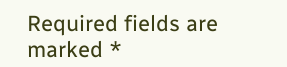Required fields are marked *